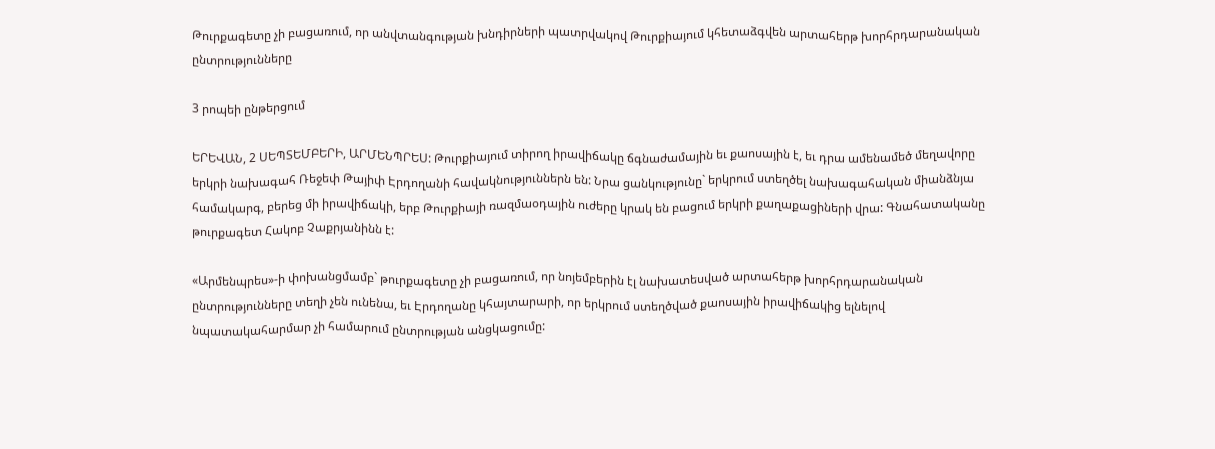Թուրքագետը չի բացառում, որ անվտանգության խնդիրների պատրվակով Թուրքիայում կհետաձգվեն արտահերթ խորհրդարանական ընտրությունները

3 րոպեի ընթերցում

ԵՐԵՎԱՆ, 2 ՍԵՊՏԵՄԲԵՐԻ, ԱՐՄԵՆՊՐԵՍ: Թուրքիայում տիրող իրավիճակը ճգնաժամային եւ քաոսային է, եւ դրա ամենամեծ մեղավորը երկրի նախագահ Ռեջեփ Թայիփ Էրդողանի հավակնություններն են: Նրա ցանկությունը` երկրում ստեղծել նախագահական միանձնյա համակարգ, բերեց մի իրավիճակի, երբ Թուրքիայի ռազմաօդային ուժերը կրակ են բացում երկրի քաղաքացիների վրա: Գնահատականը թուրքագետ Հակոբ Չաքրյանինն է:

«Արմենպրես»-ի փոխանցմամբ` թուրքագետը չի բացառում, որ նոյեմբերին էլ նախատեսված արտահերթ խորհրդարանական ընտրությունները տեղի չեն ունենա, եւ Էրդողանը կհայտարարի, որ երկրում ստեղծված քաոսային իրավիճակից ելնելով նպատակահարմար չի համարում ընտրության անցկացումը: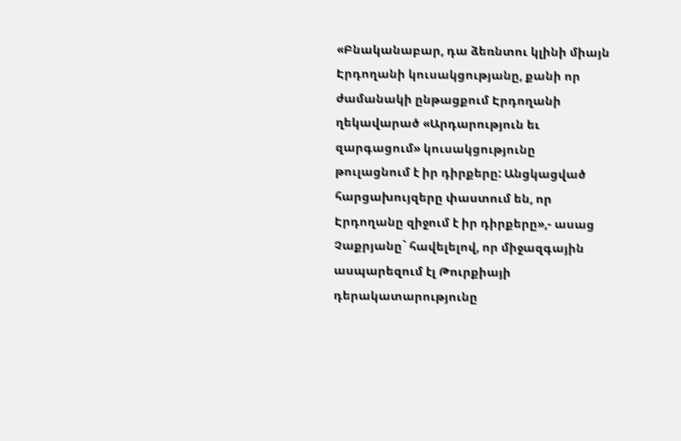«Բնականաբար, դա ձեռնտու կլինի միայն Էրդողանի կուսակցությանը, քանի որ ժամանակի ընթացքում Էրդողանի ղեկավարած «Արդարություն եւ զարգացում» կուսակցությունը թուլացնում է իր դիրքերը: Անցկացված հարցախույզերը փաստում են, որ Էրդողանը զիջում է իր դիրքերը»,- ասաց Չաքրյանը` հավելելով, որ միջազգային ասպարեզում էլ Թուրքիայի դերակատարությունը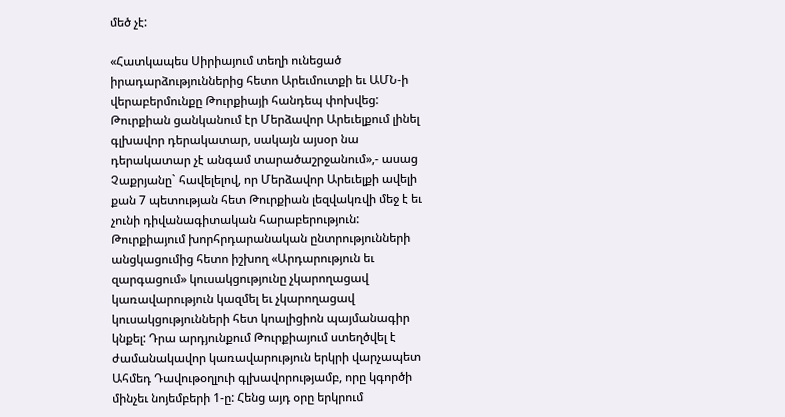մեծ չէ:

«Հատկապես Սիրիայում տեղի ունեցած իրադարձություններից հետո Արեւմուտքի եւ ԱՄՆ-ի վերաբերմունքը Թուրքիայի հանդեպ փոխվեց: Թուրքիան ցանկանում էր Մերձավոր Արեւելքում լինել գլխավոր դերակատար, սակայն այսօր նա դերակատար չէ անգամ տարածաշրջանում»,- ասաց Չաքրյանը` հավելելով, որ Մերձավոր Արեւելքի ավելի քան 7 պետության հետ Թուրքիան լեզվակռվի մեջ է եւ չունի դիվանագիտական հարաբերություն: Թուրքիայում խորհրդարանական ընտրությունների անցկացումից հետո իշխող «Արդարություն եւ զարգացում» կուսակցությունը չկարողացավ կառավարություն կազմել եւ չկարողացավ կուսակցությունների հետ կոալիցիոն պայմանագիր կնքել: Դրա արդյունքում Թուրքիայում ստեղծվել է ժամանակավոր կառավարություն երկրի վարչապետ Ահմեդ Դավութօղլուի գլխավորությամբ, որը կգործի մինչեւ նոյեմբերի 1-ը: Հենց այդ օրը երկրում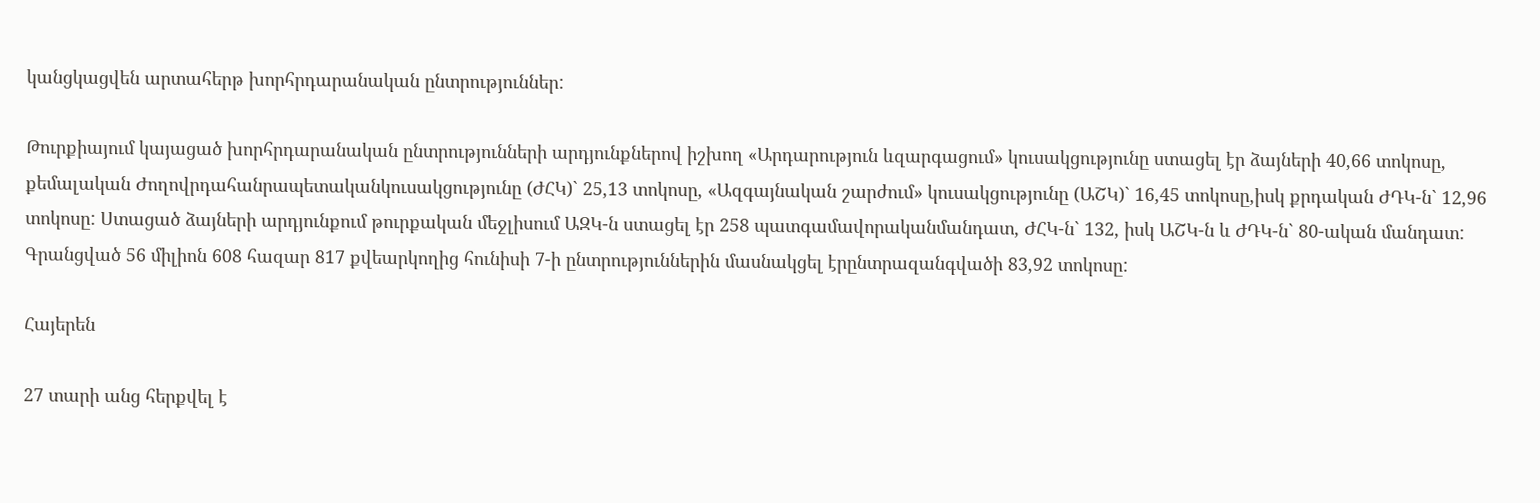կանցկացվեն արտահերթ խորհրդարանական ընտրություններ:

Թուրքիայում կայացած խորհրդարանական ընտրությունների արդյունքներով իշխող «Արդարություն ևզարգացում» կուսակցությունը ստացել էր ձայների 40,66 տոկոսը, քեմալական Ժողովրդահանրապետականկուսակցությունը (ԺՀԿ)` 25,13 տոկոսը, «Ազգայնական շարժում» կուսակցությունը (ԱՇԿ)` 16,45 տոկոսը,իսկ քրդական ԺԴԿ-ն` 12,96 տոկոսը: Ստացած ձայների արդյունքում թուրքական մեջլիսում ԱԶԿ-ն ստացել էր 258 պատգամավորականմանդատ, ԺՀԿ-ն` 132, իսկ ԱՇԿ-ն և ԺԴԿ-ն` 80-ական մանդատ: Գրանցված 56 միլիոն 608 հազար 817 քվեարկողից հունիսի 7-ի ընտրություններին մասնակցել էրընտրազանգվածի 83,92 տոկոսը:

Հայերեն

27 տարի անց հերքվել է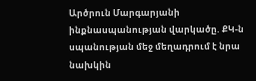Արծրուն Մարգարյանի ինքնասպանության վարկածը. ՔԿ-ն սպանության մեջ մեղադրում է նրա նախկին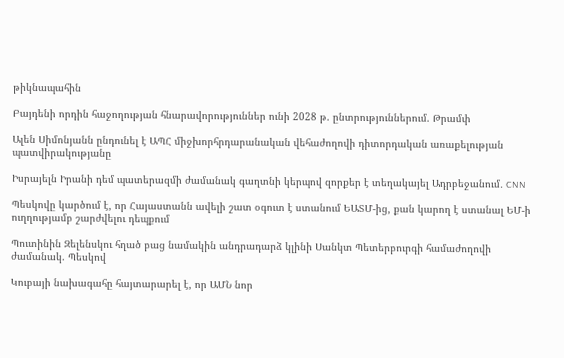թիկնապահին

Բայդենի որդին հաջողության հնարավորություններ ունի 2028 թ. ընտրություններում. Թրամփ

Ալեն Սիմոնյանն ընդունել է ԱՊՀ միջխորհրդարանական վեհաժողովի դիտորդական առաքելության պատվիրակությանը

Իսրայելն Իրանի դեմ պատերազմի ժամանակ գաղտնի կերպով զորքեր է տեղակայել Ադրբեջանում․ CNN

Պեսկովը կարծում է, որ Հայաստանն ավելի շատ օգուտ է ստանում ԵԱՏՄ-ից, քան կարող է ստանալ ԵՄ-ի ուղղությամբ շարժվելու դեպքում

Պուտինին Զելենսկու հղած բաց նամակին անդրադարձ կլինի Սանկտ Պետերբուրգի համաժողովի ժամանակ. Պեսկով

Կուբայի նախագահը հայտարարել է, որ ԱՄՆ նոր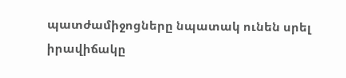պատժամիջոցները նպատակ ունեն սրել իրավիճակը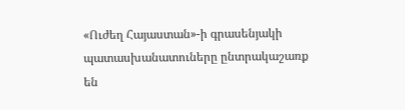«Ուժեղ Հայաստան»-ի գրասենյակի պատասխանատուները ընտրակաշառք են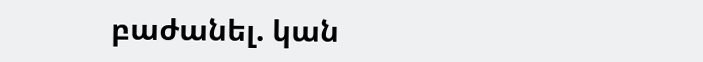բաժանել. կան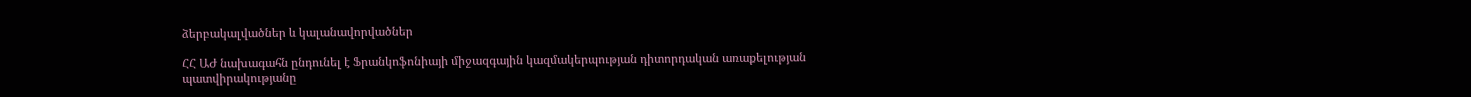ձերբակալվածներ և կալանավորվածներ

ՀՀ ԱԺ նախագահն ընդունել է Ֆրանկոֆոնիայի միջազգային կազմակերպության դիտորդական առաքելության պատվիրակությանը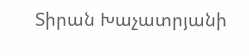Տիրան Խաչատրյանի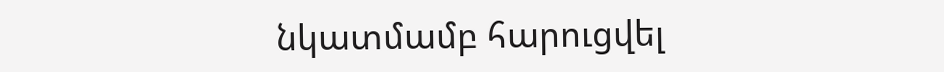նկատմամբ հարուցվել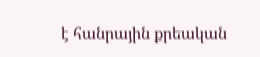է հանրային քրեական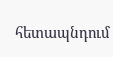հետապնդում